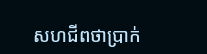សហជីពថាប្រាក់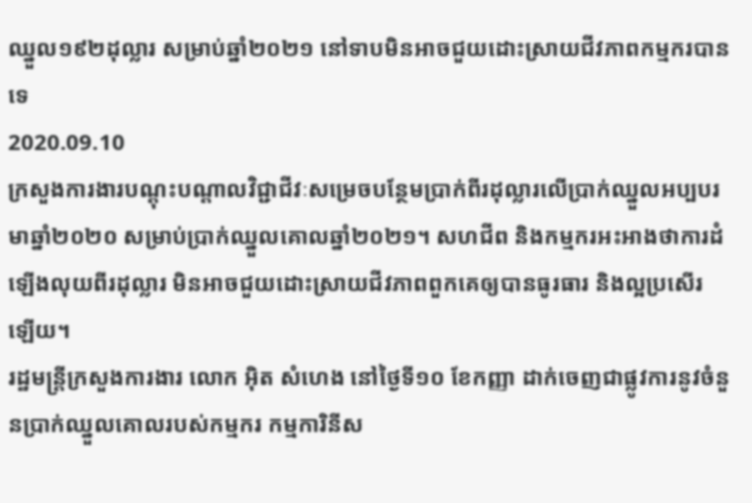ឈ្នួល១៩២ដុល្លារ សម្រាប់ឆ្នាំ២០២១ នៅទាបមិនអាចជួយដោះស្រាយជីវភាពកម្មករបានទេ
2020.09.10
ក្រសួងការងារបណ្ដុះបណ្ដាលវិជ្ជាជីវៈសម្រេចបន្ថែមប្រាក់ពីរដុល្លារលើប្រាក់ឈ្នួលអប្បបរមាឆ្នាំ២០២០ សម្រាប់ប្រាក់ឈ្នួលគោលឆ្នាំ២០២១។ សហជីព និងកម្មករអះអាងថាការដំឡើងលុយពីរដុល្លារ មិនអាចជួយដោះស្រាយជីវភាពពួកគេឲ្យបានធូរធារ និងល្អប្រសើរឡើយ។
រដ្ឋមន្ត្រីក្រសួងការងារ លោក អ៊ិត សំហេង នៅថ្ងៃទី១០ ខែកញ្ញា ដាក់ចេញជាផ្លូវការនូវចំនួនប្រាក់ឈ្នួលគោលរបស់កម្មករ កម្មការិនីស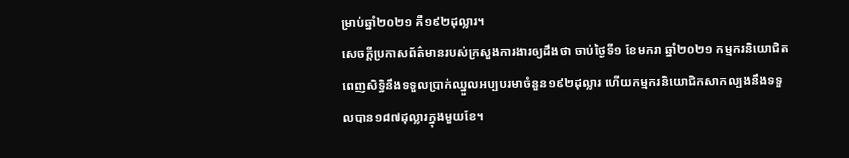ម្រាប់ឆ្នាំ២០២១ គឺ១៩២ដុល្លារ។
សេចក្ដីប្រកាសព័ត៌មានរបស់ក្រសួងការងារឲ្យដឹងថា ចាប់ថ្ងៃទី១ ខែមករា ឆ្នាំ២០២១ កម្មករនិយោជិតពេញសិទ្ធិនឹងទទួលប្រាក់ឈ្នួលអប្បបរមាចំនួន១៩២ដុល្លារ ហើយកម្មករនិយោជិកសាកល្បងនឹងទទួលបាន១៨៧ដុល្លារក្នុងមួយខែ។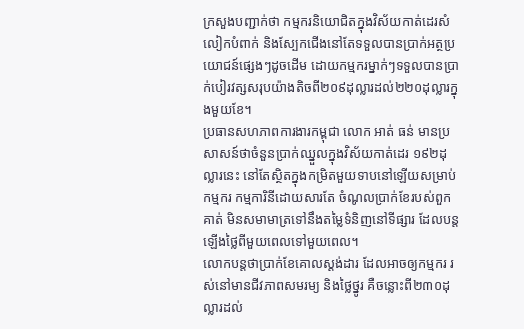ក្រសួងបញ្ជាក់ថា កម្មករនិយោជិតក្នុងវិស័យកាត់ដេរសំលៀកបំពាក់ និងស្បែកជើងនៅតែទទួលបានប្រាក់អត្ថប្រយោជន៍ផ្សេងៗដូចដើម ដោយកម្មករម្នាក់ៗទទួលបានប្រាក់បៀរវត្សសរុបយ៉ាងតិចពី២០៩ដុល្លារដល់២២០ដុល្លារក្នុងមួយខែ។
ប្រធានសហភាពការងារកម្ពុជា លោក អាត់ ធន់ មានប្រសាសន៍ថាចំនួនប្រាក់ឈ្នួលក្នុងវិស័យកាត់ដេរ ១៩២ដុល្លារនេះ នៅតែស្ថិតក្នុងកម្រិតមួយទាបនៅឡើយសម្រាប់កម្មករ កម្មការិនីដោយសារតែ ចំណូលប្រាក់ខែរបស់ពួកគាត់ មិនសមាមាត្រទៅនឹងតម្លៃទំនិញនៅទីផ្សារ ដែលបន្តឡើងថ្លៃពីមួយពេលទៅមួយពេល។
លោកបន្តថាប្រាក់ខែគោលស្តង់ដារ ដែលអាចឲ្យកម្មករ រស់នៅមានជីវភាពសមរម្យ និងថ្លៃថ្នូរ គឺចន្លោះពី២៣០ដុល្លារដល់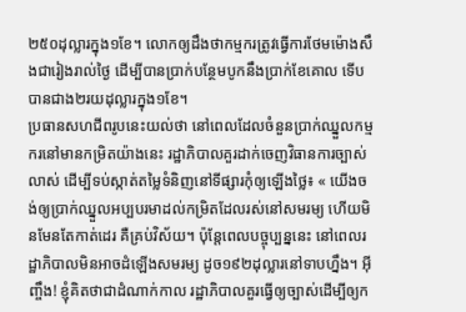២៥០ដុល្លារក្នុង១ខែ។ លោកឲ្យដឹងថាកម្មករត្រូវធ្វើការថែមម៉ោងសឹងជារៀងរាល់ថ្ងៃ ដើម្បីបានប្រាក់បន្ថែមបូកនឹងប្រាក់ខែគោល ទើបបានជាង២រយដុល្លារក្នុង១ខែ។
ប្រធានសហជីពរូបនេះយល់ថា នៅពេលដែលចំនួនប្រាក់ឈ្នួលកម្មករនៅមានកម្រិតយ៉ាងនេះ រដ្ឋាភិបាលគួរដាក់ចេញវិធានការច្បាស់លាស់ ដើម្បីទប់ស្កាត់តម្លៃទំនិញនៅទីផ្សារកុំឲ្យឡើងថ្លៃ៖ « យើងចង់ឲ្យប្រាក់ឈ្នួលអប្បបរមាដល់កម្រិតដែលរស់នៅសមរម្យ ហើយមិនមែនតែកាត់ដេរ គឺគ្រប់វិស័យ។ ប៉ុន្តែពេលបច្ចុប្បន្ននេះ នៅពេលរដ្ឋាភិបាលមិនអាចដំឡើងសមរម្យ ដូច១៩២ដុល្លារនៅទាបហ្នឹង។ អ៊ីញ្ចឹង! ខ្ញុំគិតថាជាដំណាក់កាល រដ្ឋាភិបាលគួរធ្វើឲ្យច្បាស់ដើម្បីឲ្យក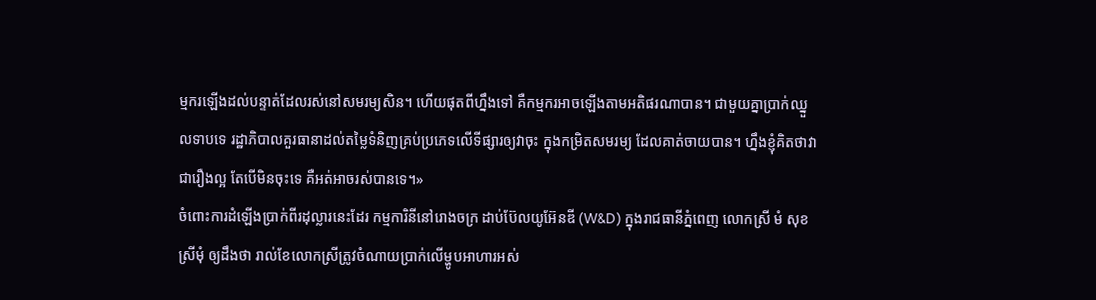ម្មករឡើងដល់បន្ទាត់ដែលរស់នៅសមរម្យសិន។ ហើយផុតពីហ្នឹងទៅ គឺកម្មករអាចឡើងតាមអតិផរណាបាន។ ជាមួយគ្នាប្រាក់ឈ្នួលទាបទេ រដ្ឋាភិបាលគួរធានាដល់តម្លៃទំនិញគ្រប់ប្រភេទលើទីផ្សារឲ្យវាចុះ ក្នុងកម្រិតសមរម្យ ដែលគាត់ចាយបាន។ ហ្នឹងខ្ញុំគិតថាវាជារឿងល្អ តែបើមិនចុះទេ គឺអត់អាចរស់បានទេ។»
ចំពោះការដំឡើងប្រាក់ពីរដុល្លារនេះដែរ កម្មការិនីនៅរោងចក្រ ដាប់ប៊ែលយូអ៊ែនឌី (W&D) ក្នុងរាជធានីភ្នំពេញ លោកស្រី មំ សុខស្រីមុំ ឲ្យដឹងថា រាល់ខែលោកស្រីត្រូវចំណាយប្រាក់លើម្ហូបអាហារអស់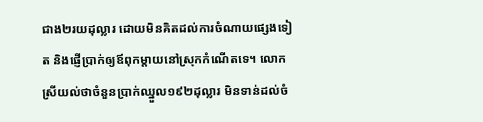ជាង២រយដុល្លារ ដោយមិនគិតដល់ការចំណាយផ្សេងទៀត និងផ្ញើប្រាក់ឲ្យឪពុកម្ដាយនៅស្រុកកំណើតទេ។ លោកស្រីយល់ថាចំនួនប្រាក់ឈ្នួល១៩២ដុល្លារ មិនទាន់ដល់ចំ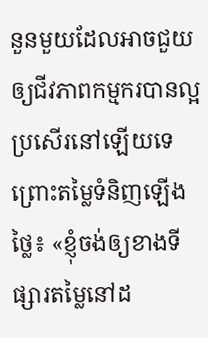នួនមួយដែលអាចជួយឲ្យជីវភាពកម្មករបានល្អប្រសើរនៅឡើយទេ ព្រោះតម្លៃទំនិញឡើងថ្លៃ៖ «ខ្ញុំចង់ឲ្យខាងទីផ្សារតម្លៃនៅដ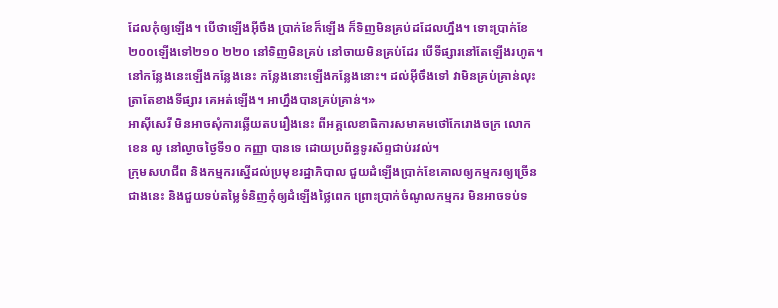ដែលកុំឲ្យឡើង។ បើថាឡើងអ៊ីចឹង ប្រាក់ខែក៏ឡើង ក៏ទិញមិនគ្រប់ដដែលហ្នឹង។ ទោះប្រាក់ខែ២០០ឡើងទៅ២១០ ២២០ នៅទិញមិនគ្រប់ នៅចាយមិនគ្រប់ដែរ បើទីផ្សារនៅតែឡើងរហូត។ នៅកន្លែងនេះឡើងកន្លែងនេះ កន្លែងនោះឡើងកន្លែងនោះ។ ដល់អ៊ីចឹងទៅ វាមិនគ្រប់គ្រាន់លុះត្រាតែខាងទីផ្សារ គេអត់ឡើង។ អាហ្នឹងបានគ្រប់គ្រាន់។»
អាស៊ីសេរី មិនអាចសុំការឆ្លើយតបរឿងនេះ ពីអគ្គលេខាធិការសមាគមថៅកែរោងចក្រ លោក ខេន លូ នៅល្ងាចថ្ងៃទី១០ កញ្ញា បានទេ ដោយប្រព័ន្ធទូរស័ព្ទជាប់រវល់។
ក្រុមសហជីព និងកម្មករស្នើដល់ប្រមុខរដ្ឋាភិបាល ជួយដំឡើងប្រាក់ខែគោលឲ្យកម្មករឲ្យច្រើនជាងនេះ និងជួយទប់តម្លៃទំនិញកុំឲ្យដំឡើងថ្លៃពេក ព្រោះប្រាក់ចំណូលកម្មករ មិនអាចទប់ទ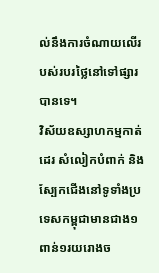ល់នឹងការចំណាយលើរបស់របរថ្លៃនៅទៅផ្សារបានទេ។
វិស័យឧស្សាហកម្មកាត់ដេរ សំលៀកបំពាក់ និងស្បែកជើងនៅទូទាំងប្រទេសកម្ពុជាមានជាង១ពាន់១រយរោងច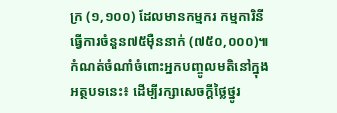ក្រ (១,១០០) ដែលមានកម្មករ កម្មការិនីធ្វើការចំនួន៧៥ម៉ឺននាក់ (៧៥០,០០០)៕
កំណត់ចំណាំចំពោះអ្នកបញ្ចូលមតិនៅក្នុងអត្ថបទនេះ៖ ដើម្បីរក្សាសេចក្ដីថ្លៃថ្នូរ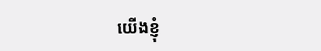យើងខ្ញុំ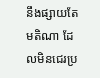នឹងផ្សាយតែមតិណា ដែលមិនជេរប្រ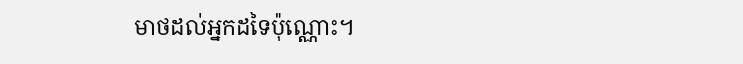មាថដល់អ្នកដទៃប៉ុណ្ណោះ។